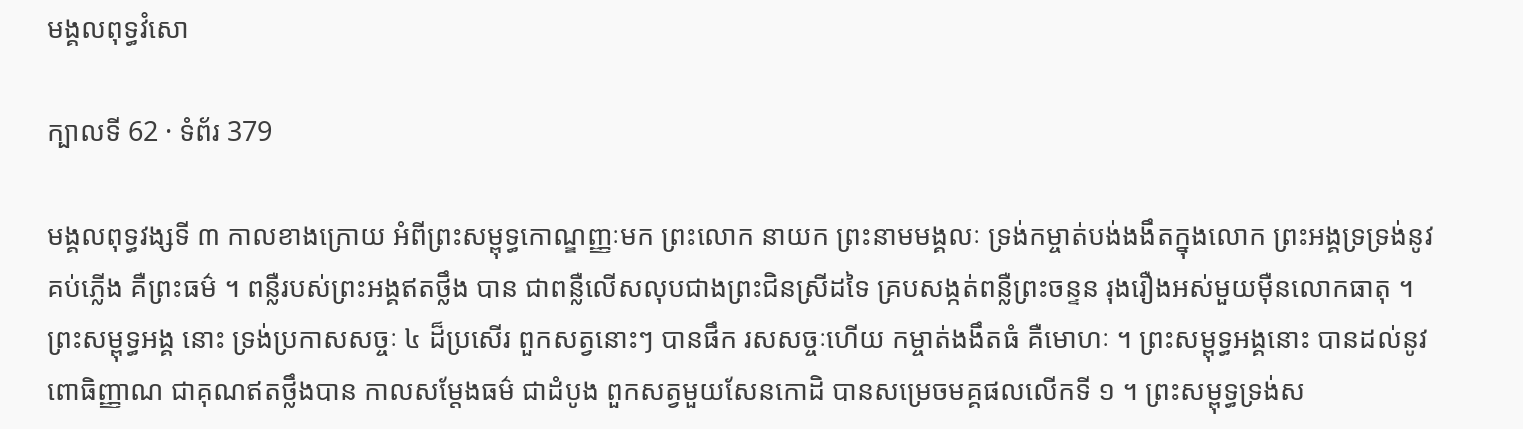មង្គលពុទ្ធវំសោ

ក្បាលទី 62 · ទំព័រ 379

មង្គលពុទ្ធវង្សទី ៣ កាលខាងក្រោយ អំពីព្រះសម្ពុទ្ធកោណ្ឌញ្ញៈមក ព្រះលោក នាយក ព្រះនាមមង្គលៈ ទ្រង់កម្ចាត់បង់ងងឹតក្នុងលោក ព្រះអង្គទ្រទ្រង់នូវគប់ភ្លើង គឺព្រះធម៌ ។ ពន្លឺរបស់ព្រះអង្គឥតថ្លឹង បាន ជាពន្លឺលើសលុបជាងព្រះជិនស្រីដទៃ គ្របសង្កត់ពន្លឺព្រះចន្ទន រុងរឿងអស់មួយម៉ឺនលោកធាតុ ។ ព្រះសម្ពុទ្ធអង្គ នោះ ទ្រង់ប្រកាសសច្ចៈ ៤ ដ៏ប្រសើរ ពួកសត្វនោះៗ បានផឹក រសសច្ចៈហើយ កម្ចាត់ងងឹតធំ គឺមោហៈ ។ ព្រះសម្ពុទ្ធអង្គនោះ បានដល់នូវពោធិញ្ញាណ ជាគុណឥតថ្លឹងបាន កាលសម្តែងធម៌ ជាដំបូង ពួកសត្វមួយសែនកោដិ បានសម្រេចមគ្គផលលើកទី ១ ។ ព្រះសម្ពុទ្ធទ្រង់ស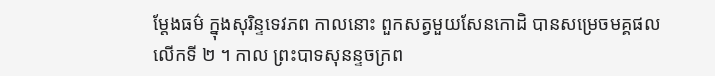ម្តែងធម៌ ក្នុងសុរិន្ទទេវភព កាលនោះ ពួកសត្វមួយសែនកោដិ បានសម្រេចមគ្គផលលើកទី ២ ។ កាល ព្រះបាទសុនន្ទចក្រព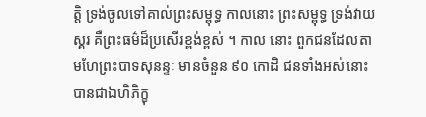ត្តិ ទ្រង់ចូលទៅគាល់ព្រះសម្ពុទ្ធ កាលនោះ ព្រះសម្ពុទ្ធ ទ្រង់វាយស្គរ គឺព្រះធម៌ដ៏ប្រសើរខ្ពង់ខ្ពស់ ។ កាល នោះ ពួកជនដែលតាមហែព្រះបាទសុនន្ទៈ មានចំនួន ៩០ កោដិ ជនទាំងអស់នោះ បានជាឯហិភិក្ខុ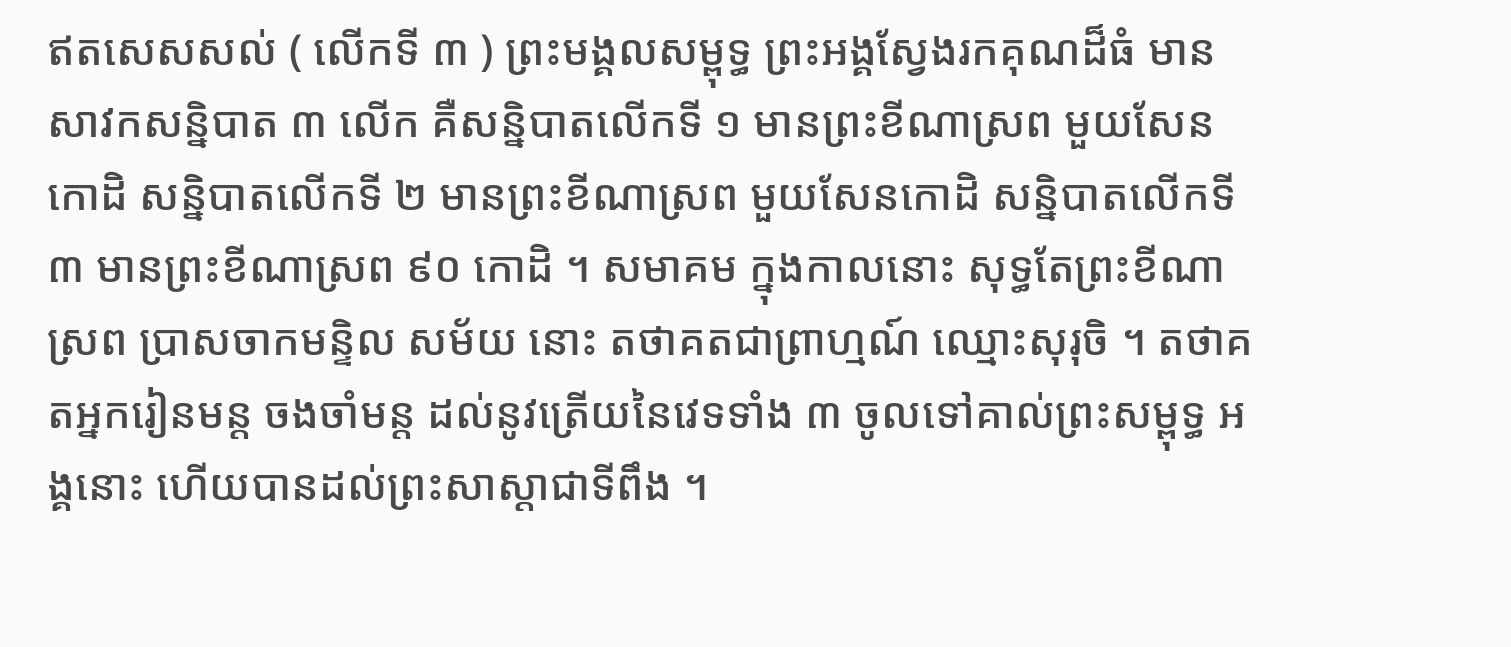ឥតសេសសល់ ( លើកទី ៣ ) ព្រះមង្គលសម្ពុទ្ធ ព្រះអង្គស្វែងរកគុណដ៏ធំ មានសាវកសន្និបាត ៣ លើក គឺសន្និបាតលើកទី ១ មានព្រះខីណាស្រព មួយសែន កោដិ សន្និបាតលើកទី ២ មានព្រះខីណាស្រព មួយសែនកោដិ សន្និបាតលើកទី ៣ មានព្រះខីណាស្រព ៩០ កោដិ ។ សមាគម ក្នុងកាលនោះ សុទ្ធតែព្រះខីណាស្រព ប្រាសចាកមន្ទិល សម័យ នោះ តថាគតជាព្រាហ្មណ៍ ឈ្មោះសុរុចិ ។ តថាគតអ្នករៀនមន្ត ចងចាំមន្ត ដល់នូវត្រើយនៃវេទទាំង ៣ ចូលទៅគាល់ព្រះសម្ពុទ្ធ អង្គនោះ ហើយបានដល់ព្រះសាស្តាជាទីពឹង ។